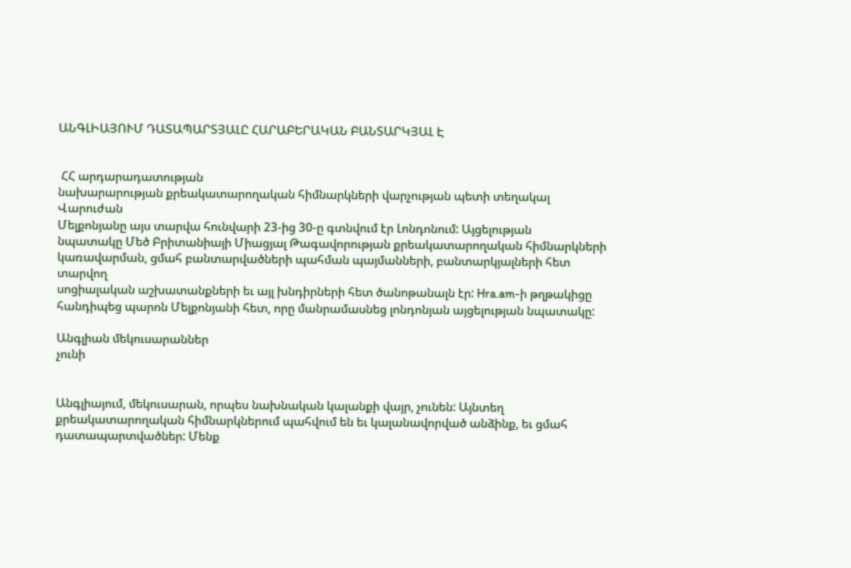ԱՆԳԼԻԱՅՈՒՄ ԴԱՏԱՊԱՐՏՅԱԼԸ ՀԱՐԱԲԵՐԱԿԱՆ ԲԱՆՏԱՐԿՅԱԼ Է


 ՀՀ արդարադատության
նախարարության քրեակատարողական հիմնարկների վարչության պետի տեղակալ Վարուժան
Մելքոնյանը այս տարվա հունվարի 23-ից 30-ը գտնվում էր Լոնդոնում: Այցելության
նպատակը Մեծ Բրիտանիայի Միացյալ Թագավորության քրեակատարողական հիմնարկների
կառավարման, ցմահ բանտարվածների պահման պայմանների, բանտարկյալների հետ տարվող
սոցիալական աշխատանքների եւ այլ խնդիրների հետ ծանոթանալն էր: Hra.am-ի թղթակիցը
հանդիպեց պարոն Մելքոնյանի հետ, որը մանրամասնեց լոնդոնյան այցելության նպատակը:

Անգլիան մեկուսարաններ
չունի


Անգլիայում, մեկուսարան, որպես նախնական կալանքի վայր, չունեն: Այնտեղ
քրեակատարողական հիմնարկներում պահվում են եւ կալանավորված անձինք, եւ ցմահ
դատապարտվածներ: Մենք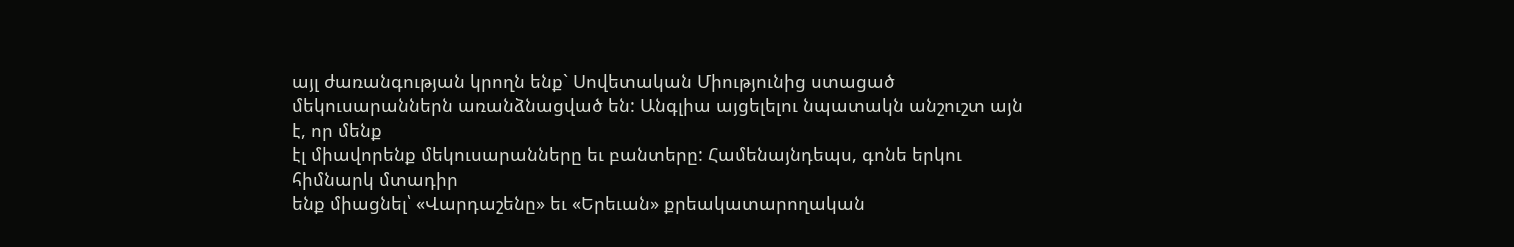այլ ժառանգության կրողն ենք` Սովետական Միությունից ստացած
մեկուսարաններն առանձնացված են: Անգլիա այցելելու նպատակն անշուշտ այն է, որ մենք
էլ միավորենք մեկուսարանները եւ բանտերը: Համենայնդեպս, գոնե երկու հիմնարկ մտադիր
ենք միացնել՝ «Վարդաշենը» եւ «Երեւան» քրեակատարողական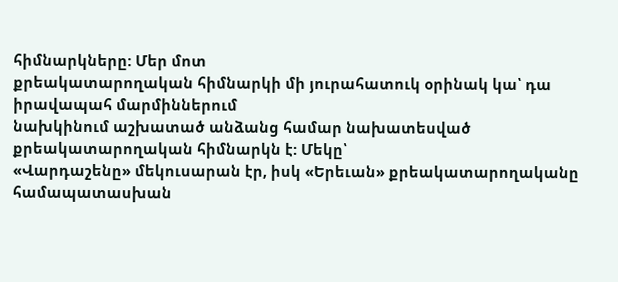հիմնարկները: Մեր մոտ
քրեակատարողական հիմնարկի մի յուրահատուկ օրինակ կա՝ դա իրավապահ մարմիններում
նախկինում աշխատած անձանց համար նախատեսված քրեակատարողական հիմնարկն է: Մեկը՝
«Վարդաշենը» մեկուսարան էր, իսկ «Երեւան» քրեակատարողականը համապատասխան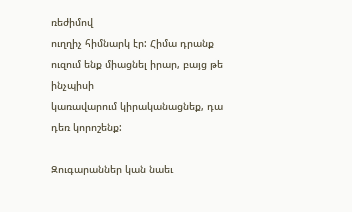ռեժիմով
ուղղիչ հիմնարկ էր: Հիմա դրանք ուզում ենք միացնել իրար, բայց թե ինչպիսի
կառավարում կիրականացնեք, դա դեռ կորոշենք:

Զուգարաններ կան նաեւ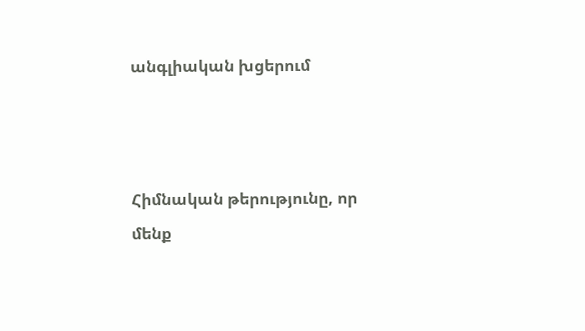անգլիական խցերում



Հիմնական թերությունը, որ
մենք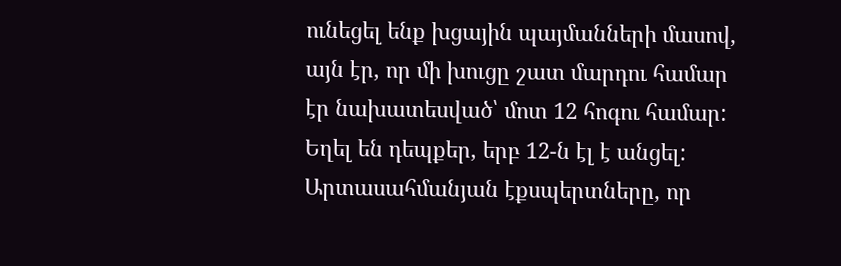ունեցել ենք խցային պայմանների մասով, այն էր, որ մի խուցը շատ մարդու համար
էր նախատեսված՝ մոտ 12 հոգու համար: Եղել են դեպքեր, երբ 12-ն էլ է անցել:
Արտասահմանյան էքսպերտները, որ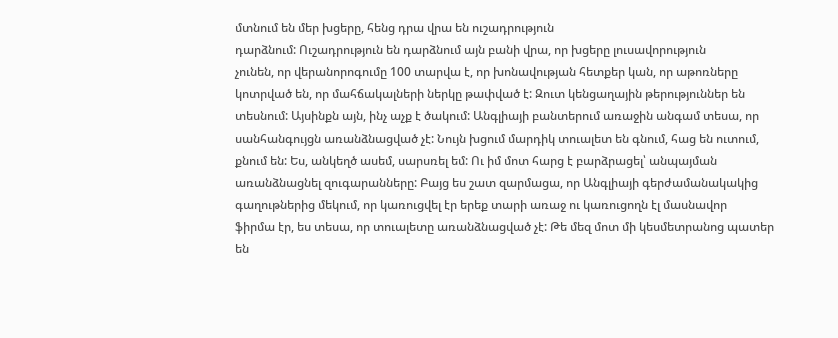մտնում են մեր խցերը, հենց դրա վրա են ուշադրություն
դարձնում: Ուշադրություն են դարձնում այն բանի վրա, որ խցերը լուսավորություն
չունեն, որ վերանորոգումը 100 տարվա է, որ խոնավության հետքեր կան, որ աթոռները
կոտրված են, որ մահճակալների ներկը թափված է: Զուտ կենցաղային թերություններ են
տեսնում: Այսինքն այն, ինչ աչք է ծակում: Անգլիայի բանտերում առաջին անգամ տեսա, որ
սանհանգույցն առանձնացված չէ: Նույն խցում մարդիկ տուալետ են գնում, հաց են ուտում,
քնում են: Ես, անկեղծ ասեմ, սարսռել եմ: Ու իմ մոտ հարց է բարձրացել՝ անպայման
առանձնացնել զուգարանները: Բայց ես շատ զարմացա, որ Անգլիայի գերժամանակակից
գաղութներից մեկում, որ կառուցվել էր երեք տարի առաջ ու կառուցողն էլ մասնավոր
ֆիրմա էր, ես տեսա, որ տուալետը առանձնացված չէ: Թե մեզ մոտ մի կեսմետրանոց պատեր
են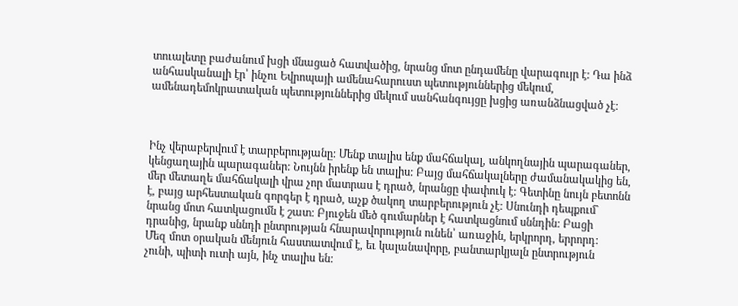տուալետը բաժանում խցի մնացած հատվածից, նրանց մոտ ընդամենը վարագույր է: Դա ինձ
անհասկանալի էր՝ ինչու Եվրոպայի ամենահարուստ պետություններից մեկում,
ամենադեմոկրատական պետություններից մեկում սանհանգույցը խցից առանձնացված չէ:



Ինչ վերաբերվում է տարբերությանը: Մենք տալիս ենք մահճակալ, անկողնային պարագաներ,
կենցաղային պարագաներ: Նույնն իրենք են տալիս: Բայց մահճակալները ժամանակակից են,
մեր մետաղե մահճակալի վրա չոր մատրաս է դրած, նրանցը փափուկ է: Գետինը նույն բետոնն
է, բայց արհեստական գորգեր է դրած, աչք ծակող տարբերություն չէ: Սնունդի դեպքում`
նրանց մոտ հատկացումն է շատ: Բյուջեն մեծ գումարներ է հատկացնում սննդին: Բացի
դրանից, նրանք սննդի ընտրության հնարավորություն ունեն՝ առաջին, երկրորդ, երրորդ:
Մեզ մոտ օրական մենյուն հաստատվում է, եւ կալանավորը, բանտարկյալն ընտրություն
չունի, պիտի ուտի այն, ինչ տալիս են: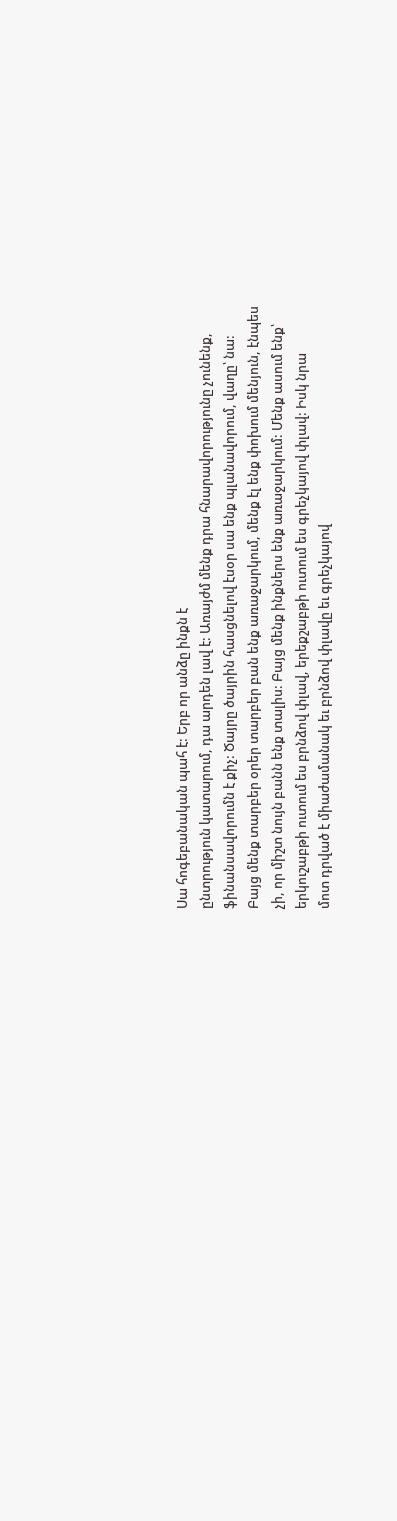Սա հոգեբանական պահ է: Երբ որ անձը ինքն է
ընտրություն կատարում, դա արդեն լավ է: Առայժմ մենք դրա հնարավորությունը չունենք,
ֆինանսավորումն է քիչ: Ծայրը ծայրին հասցնելով էսօր սա ենք պլանավորում, վաղը՝ նա:
Բայց մենք տարբեր օրեր տարբեր բան ենք առաջարկում, մենք էլ ենք փոխում մենյուն, էնպես
չի, որ միշտ նույն բանն ենք տալիս: Բայց մենք ինքներս ենք առաջարկում: Մենք ասում ենք՝
երկուշաբթի ուտում ես բրնձով փլավ, երեքշաբթի ուտում ես գրեչկայով փլավ: Իսկ նրա
մոտ դրված է միաժամանակ եւ բրնձով փլավը եւ գրեչկայով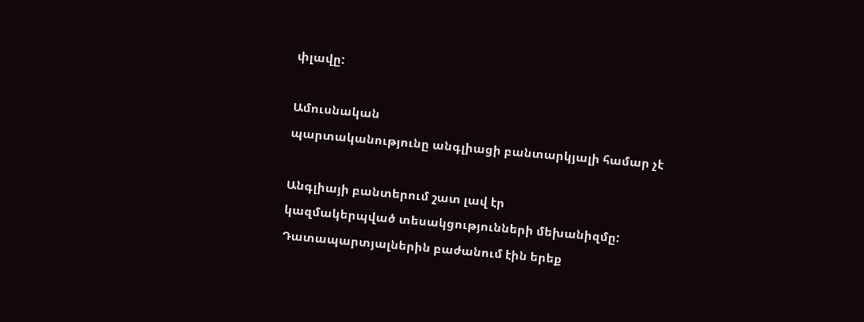փլավը:

Ամուսնական
պարտականությունը անգլիացի բանտարկյալի համար չէ

Անգլիայի բանտերում շատ լավ էր
կազմակերպված տեսակցությունների մեխանիզմը: Դատապարտյալներին բաժանում էին երեք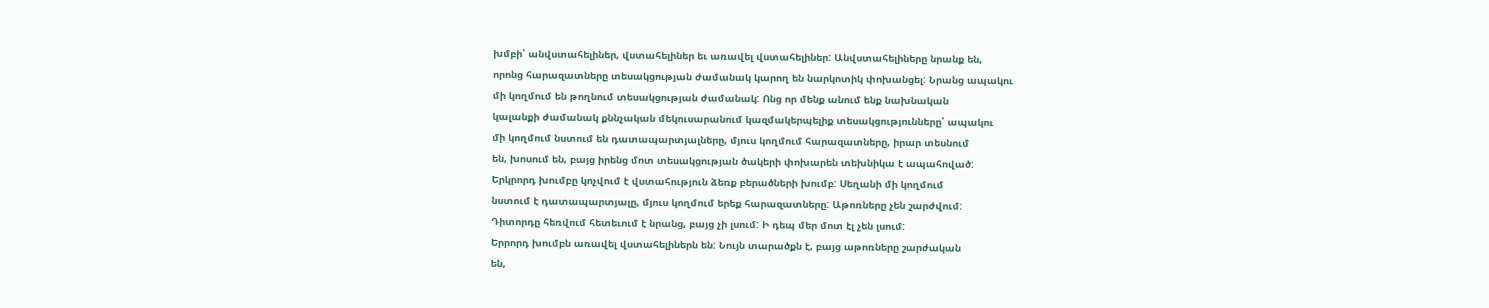խմբի՝ անվստահելիներ, վստահելիներ եւ առավել վստահելիներ: Անվստահելիները նրանք են,
որոնց հարազատները տեսակցության ժամանակ կարող են նարկոտիկ փոխանցել: Նրանց ապակու
մի կողմում են թողնում տեսակցության ժամանակ: Ոնց որ մենք անում ենք նախնական
կալանքի ժամանակ քննչական մեկուսարանում կազմակերպելիք տեսակցությունները՝ ապակու
մի կողմում նստում են դատապարտյալները, մյուս կողմում հարազատները, իրար տեսնում
են, խոսում են, բայց իրենց մոտ տեսակցության ծակերի փոխարեն տեխնիկա է ապահոված:
Երկրորդ խումբը կոչվում է վստահություն ձեռք բերածների խումբ: Սեղանի մի կողմում
նստում է դատապարտյալը, մյուս կողմում երեք հարազատները: Աթոռները չեն շարժվում:
Դիտորդը հեռվում հետեւում է նրանց, բայց չի լսում: Ի դեպ մեր մոտ էլ չեն լսում:
Երրորդ խումբն առավել վստահելիներն են: Նույն տարածքն է, բայց աթոռները շարժական
են,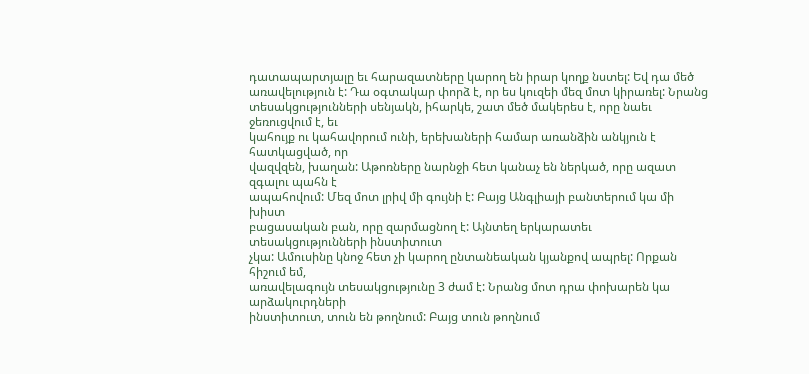դատապարտյալը եւ հարազատները կարող են իրար կողք նստել: Եվ դա մեծ
առավելություն է: Դա օգտակար փորձ է, որ ես կուզեի մեզ մոտ կիրառել: Նրանց
տեսակցությունների սենյակն, իհարկե, շատ մեծ մակերես է, որը նաեւ ջեռուցվում է, եւ
կահույք ու կահավորում ունի, երեխաների համար առանձին անկյուն է հատկացված, որ
վազվզեն, խաղան: Աթոռները նարնջի հետ կանաչ են ներկած, որը ազատ զգալու պահն է
ապահովում: Մեզ մոտ լրիվ մի գույնի է: Բայց Անգլիայի բանտերում կա մի խիստ
բացասական բան, որը զարմացնող է: Այնտեղ երկարատեւ տեսակցությունների ինստիտուտ
չկա: Ամուսինը կնոջ հետ չի կարող ընտանեական կյանքով ապրել: Որքան հիշում եմ,
առավելագույն տեսակցությունը 3 ժամ է: Նրանց մոտ դրա փոխարեն կա արձակուրդների
ինստիտուտ, տուն են թողնում: Բայց տուն թողնում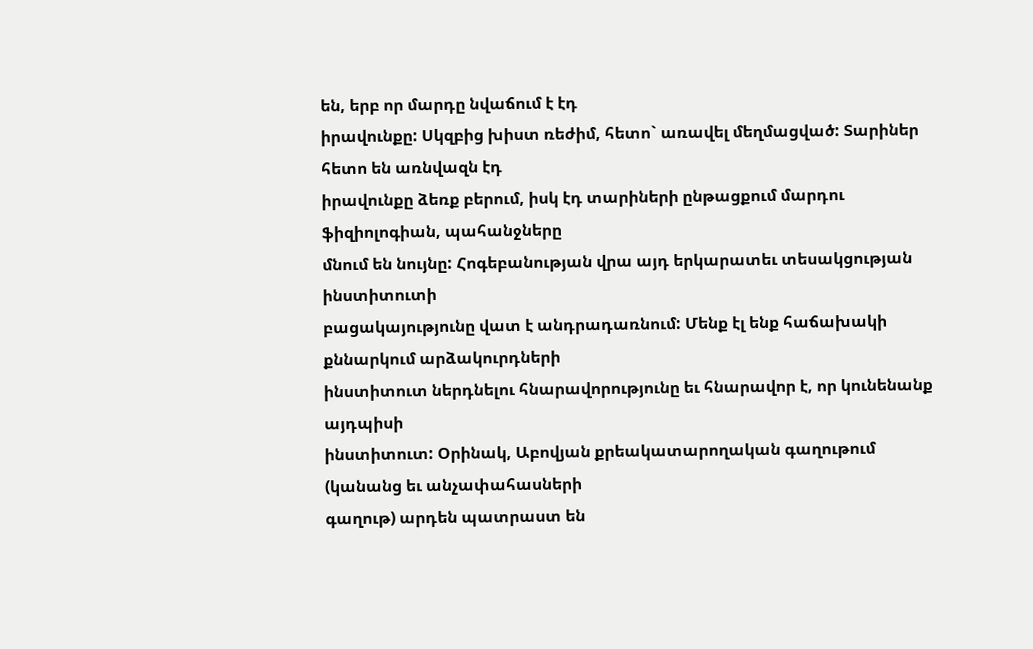են, երբ որ մարդը նվաճում է էդ
իրավունքը: Սկզբից խիստ ռեժիմ, հետո` առավել մեղմացված: Տարիներ հետո են առնվազն էդ
իրավունքը ձեռք բերում, իսկ էդ տարիների ընթացքում մարդու ֆիզիոլոգիան, պահանջները
մնում են նույնը: Հոգեբանության վրա այդ երկարատեւ տեսակցության ինստիտուտի
բացակայությունը վատ է անդրադառնում: Մենք էլ ենք հաճախակի քննարկում արձակուրդների
ինստիտուտ ներդնելու հնարավորությունը եւ հնարավոր է, որ կունենանք այդպիսի
ինստիտուտ: Օրինակ, Աբովյան քրեակատարողական գաղութում (կանանց եւ անչափահասների
գաղութ) արդեն պատրաստ են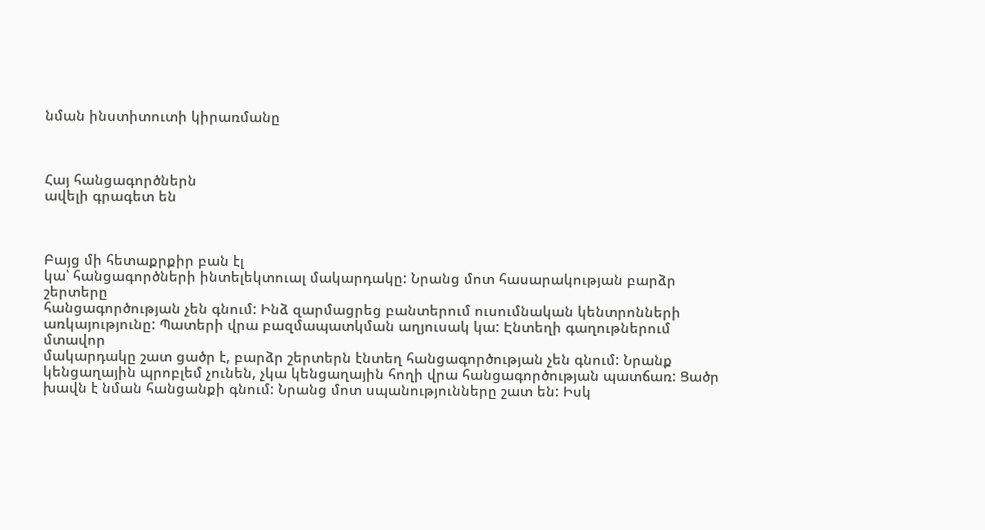նման ինստիտուտի կիրառմանը



Հայ հանցագործներն
ավելի գրագետ են



Բայց մի հետաքրքիր բան էլ
կա՝ հանցագործների ինտելեկտուալ մակարդակը: Նրանց մոտ հասարակության բարձր շերտերը
հանցագործության չեն գնում: Ինձ զարմացրեց բանտերում ուսումնական կենտրոնների
առկայությունը: Պատերի վրա բազմապատկման աղյուսակ կա: Էնտեղի գաղութներում մտավոր
մակարդակը շատ ցածր է, բարձր շերտերն էնտեղ հանցագործության չեն գնում: Նրանք
կենցաղային պրոբլեմ չունեն, չկա կենցաղային հողի վրա հանցագործության պատճառ: Ցածր
խավն է նման հանցանքի գնում: Նրանց մոտ սպանությունները շատ են: Իսկ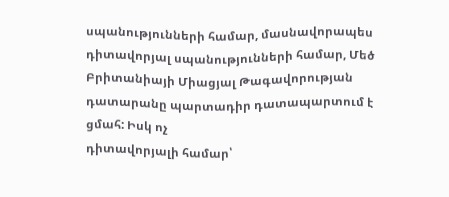սպանությունների համար, մասնավորապես դիտավորյալ սպանությունների համար, Մեծ
Բրիտանիայի Միացյալ Թագավորության դատարանը պարտադիր դատապարտում է ցմահ: Իսկ ոչ
դիտավորյալի համար՝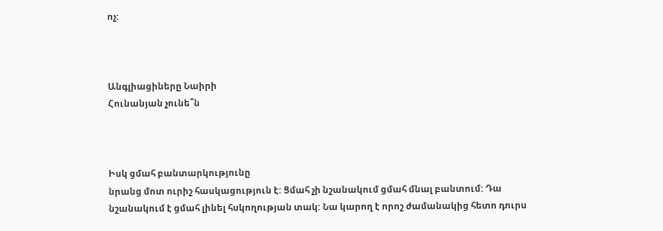ոչ:



Անգլիացիները Նաիրի
Հունանյան չունե՞ն



Իսկ ցմահ բանտարկությունը
նրանց մոտ ուրիշ հասկացություն է: Ցմահ չի նշանակում ցմահ մնալ բանտում: Դա
նշանակում է ցմահ լինել հսկողության տակ: Նա կարող է որոշ ժամանակից հետո դուրս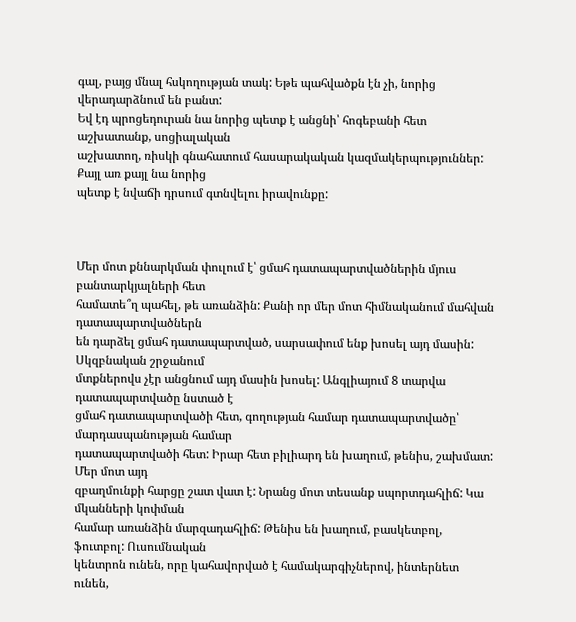գալ, բայց մնալ հսկողության տակ: Եթե պահվածքն էն չի, նորից վերադարձնում են բանտ:
Եվ էդ պրոցեդուրան նա նորից պետք է անցնի՝ հոգեբանի հետ աշխատանք, սոցիալական
աշխատող, ռիսկի գնահատում հասարակական կազմակերպություններ: Քայլ առ քայլ նա նորից
պետք է նվաճի դրսում գտնվելու իրավունքը:



Մեր մոտ քննարկման փուլում է՝ ցմահ դատապարտվածներին մյուս բանտարկյալների հետ
համատե՞ղ պահել, թե առանձին: Քանի որ մեր մոտ հիմնականում մահվան դատապարտվածներն
են դարձել ցմահ դատապարտված, սարսափում ենք խոսել այդ մասին: Սկզբնական շրջանում
մտքներովս չէր անցնում այդ մասին խոսել: Անգլիայում 8 տարվա դատապարտվածը նստած է
ցմահ դատապարտվածի հետ, գողության համար դատապարտվածը՝ մարդասպանության համար
դատապարտվածի հետ: Իրար հետ բիլիարդ են խաղում, թենիս, շախմատ: Մեր մոտ այդ
զբաղմունքի հարցը շատ վատ է: Նրանց մոտ տեսանք սպորտդահլիճ: Կա մկանների կոփման
համար առանձին մարզադահլիճ: Թենիս են խաղում, բասկետբոլ, ֆուտբոլ: Ուսումնական
կենտրոն ունեն, որը կահավորված է համակարգիչներով, ինտերնետ ունեն,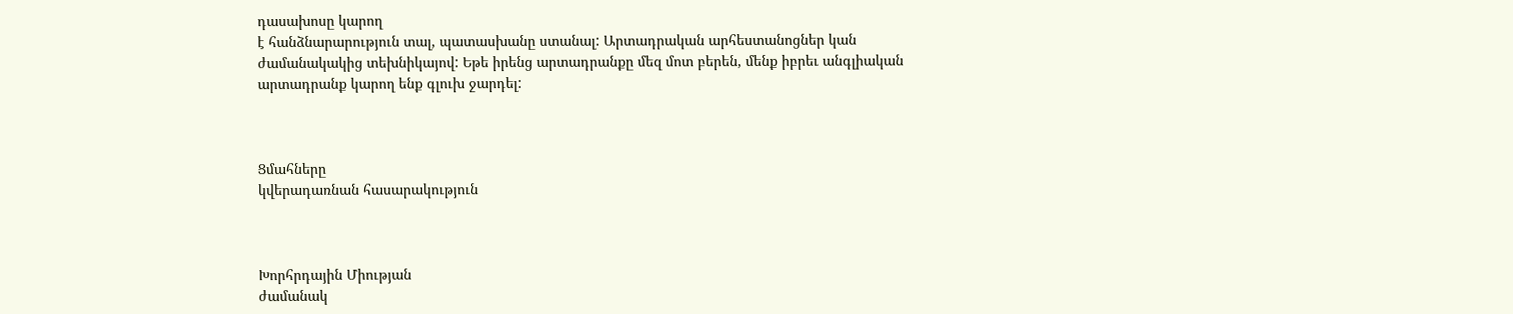դասախոսը կարող
է հանձնարարություն տալ, պատասխանը ստանալ: Արտադրական արհեստանոցներ կան
ժամանակակից տեխնիկայով: Եթե իրենց արտադրանքը մեզ մոտ բերեն, մենք իբրեւ անգլիական
արտադրանք կարող ենք գլուխ ջարդել:



Ցմահները
կվերադառնան հասարակություն



Խորհրդային Միության
ժամանակ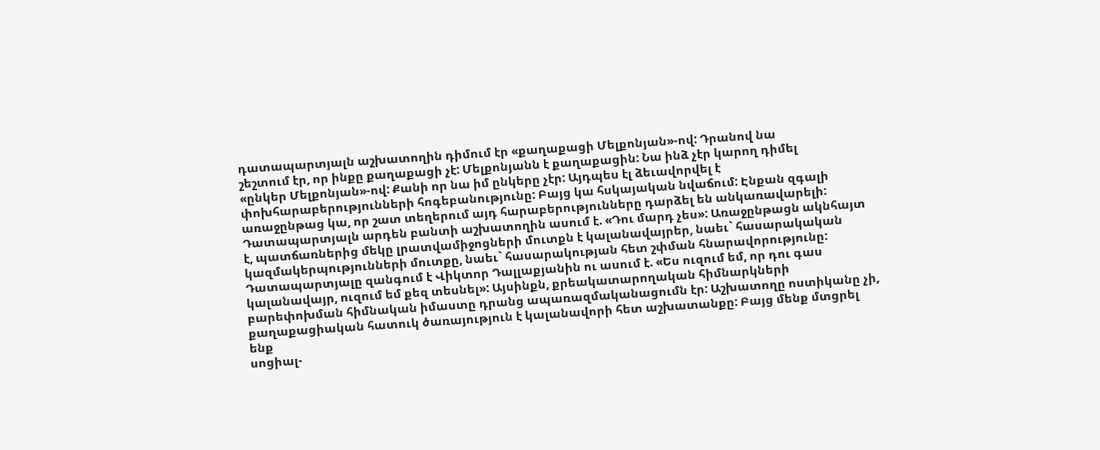դատապարտյալն աշխատողին դիմում էր «քաղաքացի Մելքոնյան»-ով: Դրանով նա
շեշտում էր, որ ինքը քաղաքացի չէ: Մելքոնյանն է քաղաքացին: Նա ինձ չէր կարող դիմել
«ընկեր Մելքոնյան»-ով: Քանի որ նա իմ ընկերը չէր: Այդպես էլ ձեւավորվել է
փոխհարաբերությունների հոգեբանությունը: Բայց կա հսկայական նվաճում: Էնքան զգալի
առաջընթաց կա, որ շատ տեղերում այդ հարաբերությունները դարձել են անկառավարելի:
Դատապարտյալն արդեն բանտի աշխատողին ասում է. «Դու մարդ չես»: Առաջընթացն ակնհայտ
է, պատճառներից մեկը լրատվամիջոցների մուտքն է կալանավայրեր, նաեւ` հասարակական
կազմակերպությունների մուտքը, նաեւ` հասարակության հետ շփման հնարավորությունը:
Դատապարտյալը զանգում է Վիկտոր Դալլաքյանին ու ասում է. «Ես ուզում եմ, որ դու գաս
կալանավայր, ուզում եմ քեզ տեսնել»: Այսինքն, քրեակատարողական հիմնարկների
բարեփոխման հիմնական իմաստը դրանց ապառազմականացումն էր: Աշխատողը ոստիկանը չի,
քաղաքացիական հատուկ ծառայություն է կալանավորի հետ աշխատանքը: Բայց մենք մտցրել ենք
սոցիալ-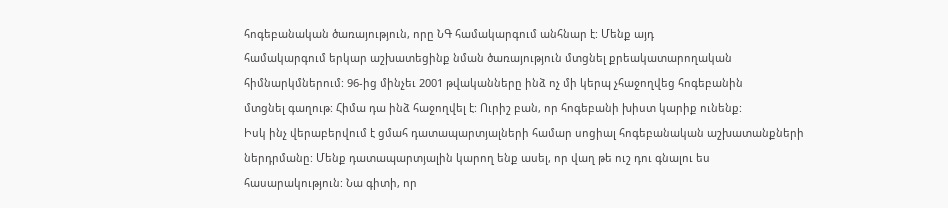հոգեբանական ծառայություն, որը ՆԳ համակարգում անհնար է: Մենք այդ
համակարգում երկար աշխատեցինք նման ծառայություն մտցնել քրեակատարողական
հիմնարկմներում: 96-ից մինչեւ 2001 թվականները ինձ ոչ մի կերպ չհաջողվեց հոգեբանին
մտցնել գաղութ: Հիմա դա ինձ հաջողվել է: Ուրիշ բան, որ հոգեբանի խիստ կարիք ունենք:
Իսկ ինչ վերաբերվում է ցմահ դատապարտյալների համար սոցիալ հոգեբանական աշխատանքների
ներդրմանը: Մենք դատապարտյալին կարող ենք ասել, որ վաղ թե ուշ դու գնալու ես
հասարակություն: Նա գիտի, որ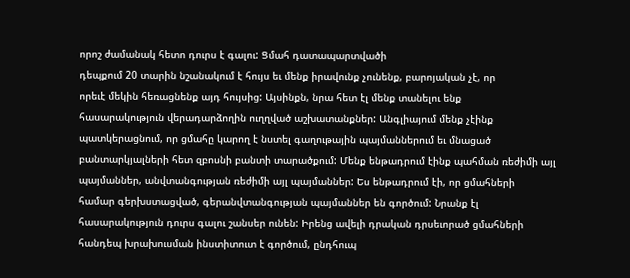որոշ ժամանակ հետո դուրս է գալու: Ցմահ դատապարտվածի
դեպքում 20 տարին նշանակում է հույս եւ մենք իրավունք չունենք, բարոյական չէ, որ
որեւէ մեկին հեռացնենք այդ հույսից: Այսինքն, նրա հետ էլ մենք տանելու ենք
հասարակություն վերադարձողին ուղղված աշխատանքներ: Անգլիայում մենք չէինք
պատկերացնում, որ ցմահը կարող է նստել գաղութային պայմաններում եւ մնացած
բանտարկյալների հետ զբոսնի բանտի տարածքում: Մենք ենթադրում էինք պահման ռեժիմի այլ
պայմաններ, անվտանգության ռեժիմի այլ պայմաններ: Ես ենթադրում էի, որ ցմահների
համար գերխստացված, գերանվտանգության պայմաններ են գործում: Նրանք էլ
հասարակություն դուրս գալու շանսեր ունեն: Իրենց ավելի դրական դրսեւորած ցմահների
հանդեպ խրախուսման ինստիտուտ է գործում, ընդհուպ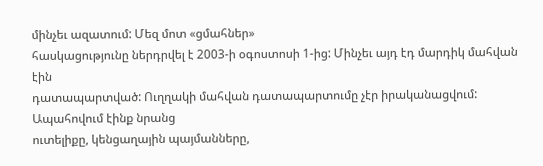մինչեւ ազատում: Մեզ մոտ «ցմահներ»
հասկացությունը ներդրվել է 2003-ի օգոստոսի 1-ից: Մինչեւ այդ էդ մարդիկ մահվան էին
դատապարտված: Ուղղակի մահվան դատապարտումը չէր իրականացվում: Ապահովում էինք նրանց
ուտելիքը, կենցաղային պայմանները,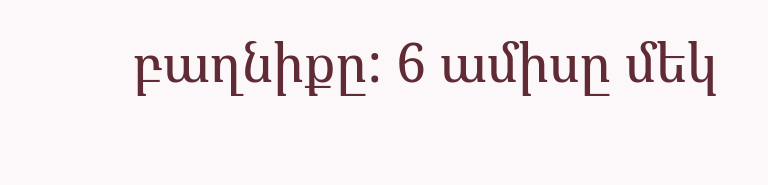բաղնիքը: 6 ամիսը մեկ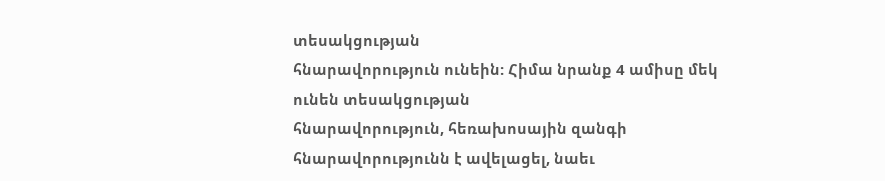տեսակցության
հնարավորություն ունեին: Հիմա նրանք 4 ամիսը մեկ ունեն տեսակցության
հնարավորություն, հեռախոսային զանգի հնարավորությունն է ավելացել, նաեւ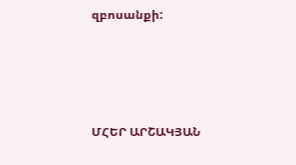զբոսանքի:




ՄՀԵՐ ԱՐՇԱԿՅԱՆ